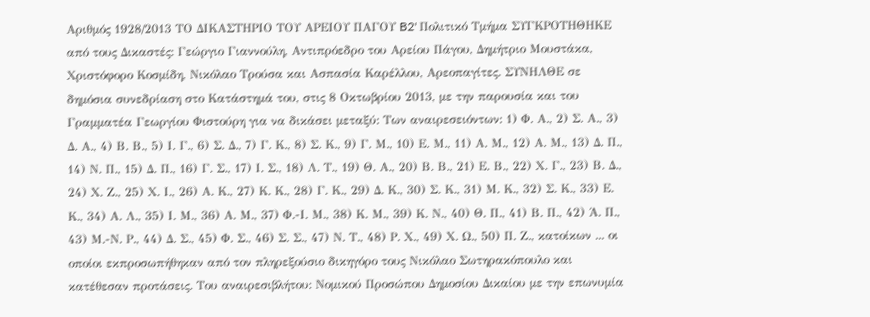Αριθμός 1928/2013 ΤΟ ΔΙΚΑΣΤΗΡΙΟ ΤΟΥ ΑΡΕΙΟΥ ΠΑΓΟΥ B2' Πολιτικό Τμήμα ΣΥΓΚΡΟΤΗΘΗΚΕ από τους Δικαστές: Γεώργιο Γιαννούλη, Αντιπρόεδρο του Αρείου Πάγου, Δημήτριο Μουστάκα, Χριστόφορο Κοσμίδη, Νικόλαο Τρούσα και Ασπασία Καρέλλου, Αρεοπαγίτες. ΣΥΝΗΛΘΕ σε δημόσια συνεδρίαση στο Κατάστημά του, στις 8 Οκτωβρίου 2013, με την παρουσία και του Γραμματέα Γεωργίου Φιστούρη για να δικάσει μεταξύ: Των αναιρεσειόντων: 1) Φ. Α., 2) Σ. Α., 3) Δ. Α., 4) Β. Β., 5) Ι. Γ., 6) Σ. Δ., 7) Γ. Κ., 8) Σ. Κ., 9) Γ. Μ., 10) Ε. Μ., 11) Α. Μ., 12) Α. Μ., 13) Δ. Π., 14) Ν. Π., 15) Δ. Π., 16) Γ. Σ., 17) Ι. Σ., 18) Λ. Τ., 19) Θ. Α., 20) Β. Β., 21) Ε. Β., 22) Χ. Γ., 23) Β. Δ., 24) Χ. Ζ., 25) Χ. Ι., 26) Α. Κ., 27) Κ. Κ., 28) Γ. Κ., 29) Δ. Κ., 30) Σ. Κ., 31) Μ. Κ., 32) Σ. Κ., 33) Ε. Κ., 34) Α. Λ., 35) Ι. Μ., 36) Α. Μ., 37) Φ.-Ι. Μ., 38) Κ. Μ., 39) Κ. Ν., 40) Θ. Π., 41) Β. Π., 42) Ά. Π., 43) Μ.-Ν. Ρ., 44) Δ. Σ., 45) Φ. Σ., 46) Σ. Σ., 47) Ν. Τ., 48) Ρ. Χ., 49) Χ. Ω., 50) Π. Ζ., κατοίκων ... οι οποίοι εκπροσωπήθηκαν από τον πληρεξούσιο δικηγόρο τους Νικόλαο Σωτηρακόπουλο και κατέθεσαν προτάσεις. Του αναιρεσιβλήτου: Νομικού Προσώπου Δημοσίου Δικαίου με την επωνυμία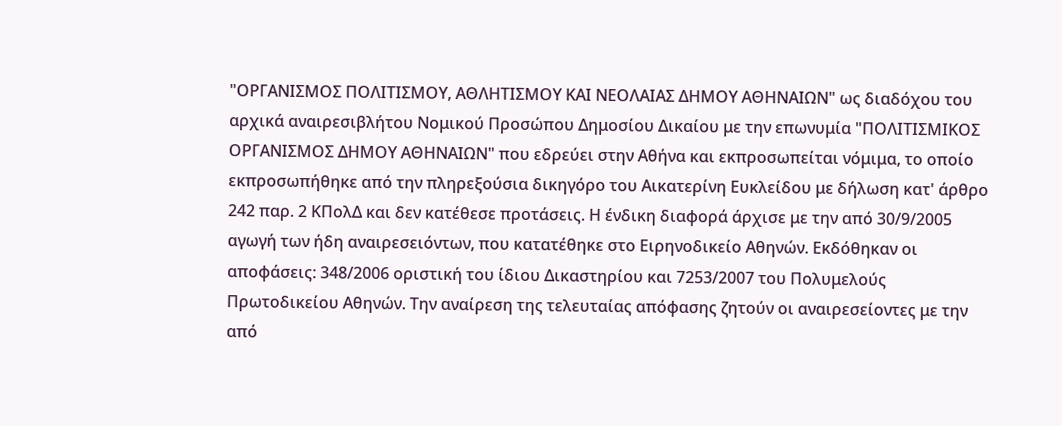"ΟΡΓΑΝΙΣΜΟΣ ΠΟΛΙΤΙΣΜΟΥ, ΑΘΛΗΤΙΣΜΟΥ ΚΑΙ ΝΕΟΛΑΙΑΣ ΔΗΜΟΥ ΑΘΗΝΑΙΩΝ" ως διαδόχου του αρχικά αναιρεσιβλήτου Νομικού Προσώπου Δημοσίου Δικαίου με την επωνυμία "ΠΟΛΙΤΙΣΜΙΚΟΣ ΟΡΓΑΝΙΣΜΟΣ ΔΗΜΟΥ ΑΘΗΝΑΙΩΝ" που εδρεύει στην Αθήνα και εκπροσωπείται νόμιμα, το οποίο εκπροσωπήθηκε από την πληρεξούσια δικηγόρο του Αικατερίνη Ευκλείδου με δήλωση κατ' άρθρο 242 παρ. 2 ΚΠολΔ και δεν κατέθεσε προτάσεις. Η ένδικη διαφορά άρχισε με την από 30/9/2005 αγωγή των ήδη αναιρεσειόντων, που κατατέθηκε στο Ειρηνοδικείο Αθηνών. Εκδόθηκαν οι αποφάσεις: 348/2006 οριστική του ίδιου Δικαστηρίου και 7253/2007 του Πολυμελούς Πρωτοδικείου Αθηνών. Την αναίρεση της τελευταίας απόφασης ζητούν οι αναιρεσείοντες με την από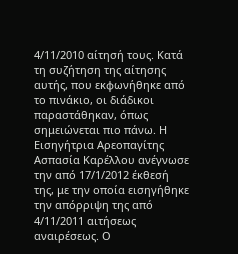4/11/2010 αίτησή τους. Κατά τη συζήτηση της αίτησης αυτής, που εκφωνήθηκε από το πινάκιο, οι διάδικοι παραστάθηκαν, όπως σημειώνεται πιο πάνω. Η Εισηγήτρια Αρεοπαγίτης Ασπασία Καρέλλου ανέγνωσε την από 17/1/2012 έκθεσή της, με την οποία εισηγήθηκε την απόρριψη της από 4/11/2011 αιτήσεως αναιρέσεως. Ο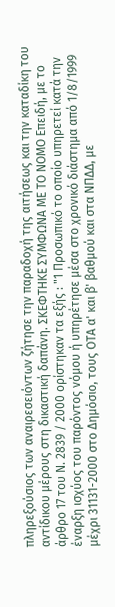πληρεξούσιος των αναιρεσειόντων ζήτησε την παραδοχή της αιτήσεως και την καταδίκη του αντίδικου μέρους στη δικαστική δαπάνη. ΣΚΕΦΤΗΚΕ ΣΥΜΦΩΝΑ ΜΕ ΤΟ ΝΟΜΟ Επειδή, με το άρθρο 17 του Ν. 2839 / 2000 ορίστηκαν τα εξής : "1 Προσωπικό το οποίο υπηρετεί κατά την έναρξη ισχύος του παρόντος νόμου ή υπηρέτησε μέσα στο χρονικό διάστημα από 1/8/1999 μέχρι 31131-2000 στο Δημόσιο, τους ΟΤΑ α' και β' βαθμού και στα ΝΠΔΔ, με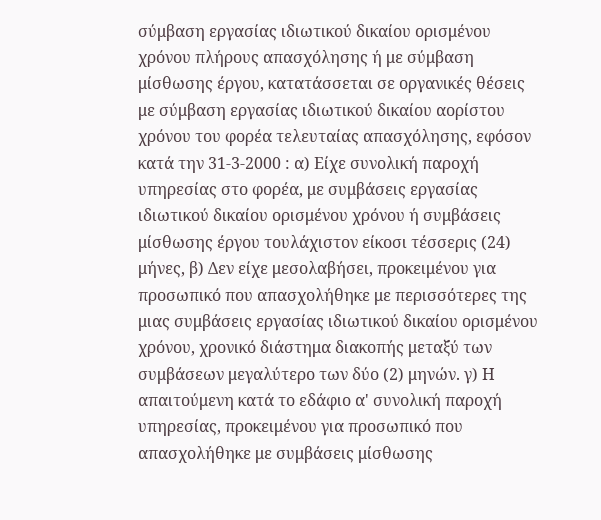σύμβαση εργασίας ιδιωτικού δικαίου ορισμένου χρόνου πλήρους απασχόλησης ή με σύμβαση μίσθωσης έργου, κατατάσσεται σε οργανικές θέσεις με σύμβαση εργασίας ιδιωτικού δικαίου αορίστου χρόνου του φορέα τελευταίας απασχόλησης, εφόσον κατά την 31-3-2000 : α) Είχε συνολική παροχή υπηρεσίας στο φορέα, με συμβάσεις εργασίας ιδιωτικού δικαίου ορισμένου χρόνου ή συμβάσεις μίσθωσης έργου τουλάχιστον είκοσι τέσσερις (24) μήνες, β) Δεν είχε μεσολαβήσει, προκειμένου για προσωπικό που απασχολήθηκε με περισσότερες της μιας συμβάσεις εργασίας ιδιωτικού δικαίου ορισμένου χρόνου, χρονικό διάστημα διακοπής μεταξύ των συμβάσεων μεγαλύτερο των δύο (2) μηνών. γ) Η απαιτούμενη κατά το εδάφιο α' συνολική παροχή υπηρεσίας, προκειμένου για προσωπικό που απασχολήθηκε με συμβάσεις μίσθωσης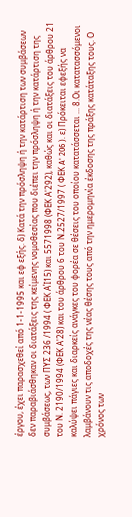έργου, έχει παρασχεθεί από 1-1-1995 και εφ εξής. δ) Κατά την πρόσληψη ή την κατάρτιση των συμβάσεων δεν παραβιάσθηκαν οι διατάξεις της κείμενης νομοθεσίας που διέπει την πρόσληψη ή την κατάρτιση της συμβάσεως, των ΠΥΣ 236 /1994 ( ΦΕΚ ΑΊ15) και 5571998 (ΦΕΚ Α'292), καθώς και οι διατάξεις του άρθρου 21 του Ν. 2190/1994 (ΦΕΚ Α'28) και του άρθρου 6 του Ν.2527/1997 ( ΦΕΚ A' 206 ). ε) Πρόκειται εφεξής να καλύψει πάγιες και διαρκείς ανάγκες του φορέα σε θέσεις του οποίου κατατάσσεται ... 8.Οι κατατασσόμενοι λαμβάνουν τις αποδοχές της νέας θέσης τους από την ημερομηνία έκδοσης της πράξης κατάταξης τους. Ο χρόνος των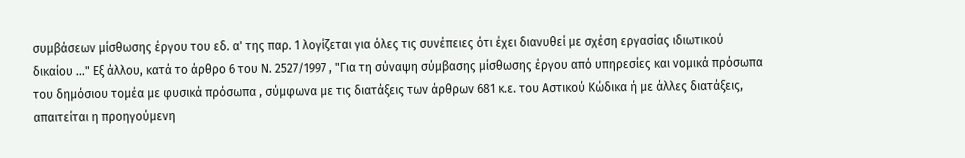συμβάσεων μίσθωσης έργου του εδ. α' της παρ. 1 λογίζεται για όλες τις συνέπειες ότι έχει διανυθεί με σχέση εργασίας ιδιωτικού δικαίου ..." Εξ άλλου, κατά το άρθρο 6 του Ν. 2527/1997 , "Για τη σύναψη σύμβασης μίσθωσης έργου από υπηρεσίες και νομικά πρόσωπα του δημόσιου τομέα με φυσικά πρόσωπα , σύμφωνα με τις διατάξεις των άρθρων 681 κ.ε. του Αστικού Κώδικα ή με άλλες διατάξεις, απαιτείται η προηγούμενη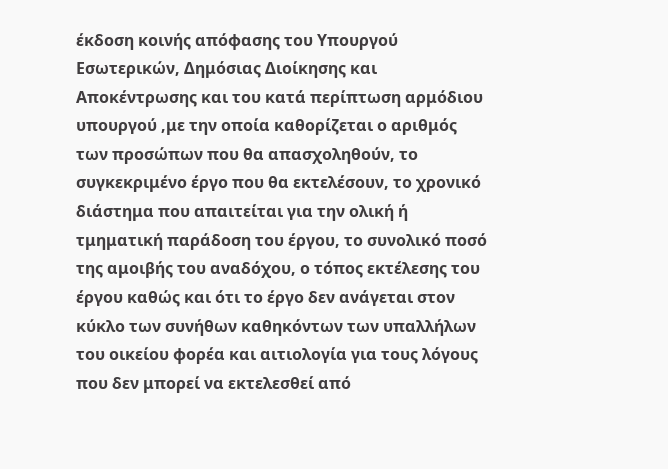έκδοση κοινής απόφασης του Υπουργού Εσωτερικών, Δημόσιας Διοίκησης και Αποκέντρωσης και του κατά περίπτωση αρμόδιου υπουργού ,με την οποία καθορίζεται ο αριθμός των προσώπων που θα απασχοληθούν, το συγκεκριμένο έργο που θα εκτελέσουν, το χρονικό διάστημα που απαιτείται για την ολική ή τμηματική παράδοση του έργου, το συνολικό ποσό της αμοιβής του αναδόχου, ο τόπος εκτέλεσης του έργου καθώς και ότι το έργο δεν ανάγεται στον κύκλο των συνήθων καθηκόντων των υπαλλήλων του οικείου φορέα και αιτιολογία για τους λόγους που δεν μπορεί να εκτελεσθεί από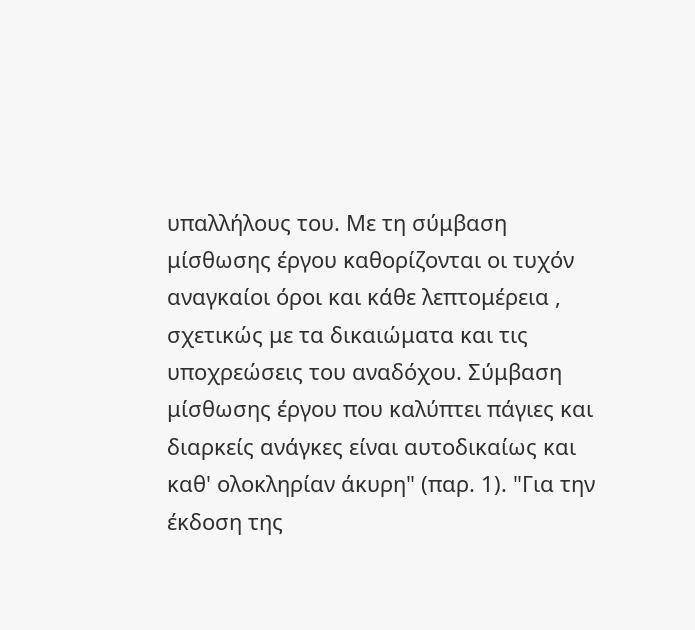υπαλλήλους του. Με τη σύμβαση μίσθωσης έργου καθορίζονται οι τυχόν αναγκαίοι όροι και κάθε λεπτομέρεια , σχετικώς με τα δικαιώματα και τις υποχρεώσεις του αναδόχου. Σύμβαση μίσθωσης έργου που καλύπτει πάγιες και διαρκείς ανάγκες είναι αυτοδικαίως και καθ' ολοκληρίαν άκυρη" (παρ. 1). "Για την έκδοση της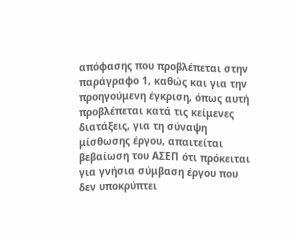απόφασης που προβλέπεται στην παράγραφο 1, καθώς και για την προηγούμενη έγκριση, όπως αυτή προβλέπεται κατά τις κείμενες διατάξεις, για τη σύναψη μίσθωσης έργου, απαιτείται βεβαίωση του ΑΣΕΠ ότι πρόκειται για γνήσια σύμβαση έργου που δεν υποκρύπτει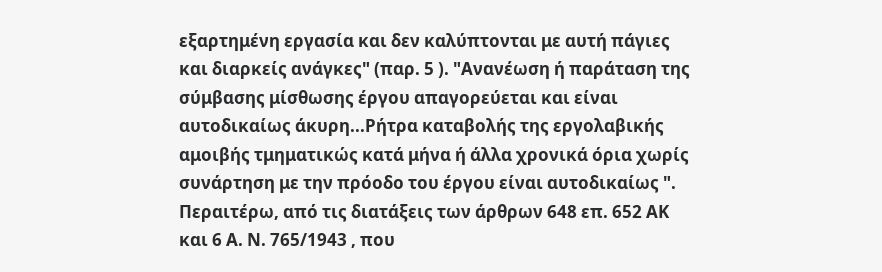εξαρτημένη εργασία και δεν καλύπτονται με αυτή πάγιες και διαρκείς ανάγκες" (παρ. 5 ). "Ανανέωση ή παράταση της σύμβασης μίσθωσης έργου απαγορεύεται και είναι αυτοδικαίως άκυρη...Ρήτρα καταβολής της εργολαβικής αμοιβής τμηματικώς κατά μήνα ή άλλα χρονικά όρια χωρίς συνάρτηση με την πρόοδο του έργου είναι αυτοδικαίως ". Περαιτέρω, από τις διατάξεις των άρθρων 648 επ. 652 ΑΚ και 6 Α. Ν. 765/1943 , που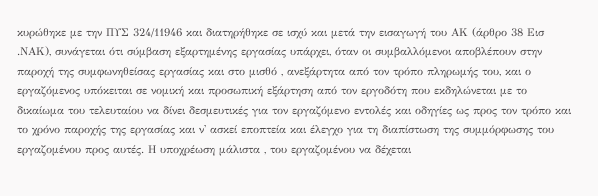κυρώθηκε με την ΠΥΣ 324/11946 και διατηρήθηκε σε ισχύ και μετά την εισαγωγή του ΑΚ (άρθρο 38 Εισ .ΝΑΚ), συνάγεται ότι σύμβαση εξαρτημένης εργασίας υπάρχει, όταν οι συμβαλλόμενοι αποβλέπουν στην παροχή της συμφωνηθείσας εργασίας και στο μισθό , ανεξάρτητα από τον τρόπο πληρωμής του, και ο εργαζόμενος υπόκειται σε νομική και προσωπική εξάρτηση από τον εργοδότη που εκδηλώνεται με το δικαίωμα του τελευταίου να δίνει δεσμευτικές για τον εργαζόμενο εντολές και οδηγίες ως προς τον τρόπο και το χρόνο παροχής της εργασίας και ν' ασκεί εποπτεία και έλεγχο για τη διαπίστωση της συμμόρφωσης του εργαζομένου προς αυτές. Η υποχρέωση μάλιστα , του εργαζομένου να δέχεται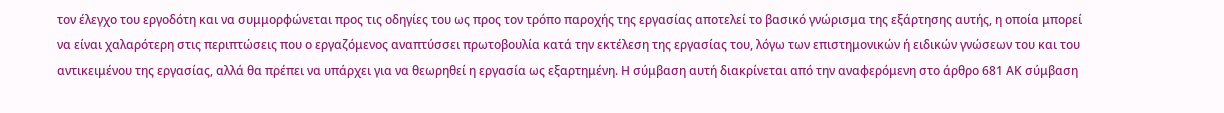τον έλεγχο του εργοδότη και να συμμορφώνεται προς τις οδηγίες του ως προς τον τρόπο παροχής της εργασίας αποτελεί το βασικό γνώρισμα της εξάρτησης αυτής, η οποία μπορεί να είναι χαλαρότερη στις περιπτώσεις που ο εργαζόμενος αναπτύσσει πρωτοβουλία κατά την εκτέλεση της εργασίας του, λόγω των επιστημονικών ή ειδικών γνώσεων του και του αντικειμένου της εργασίας, αλλά θα πρέπει να υπάρχει για να θεωρηθεί η εργασία ως εξαρτημένη. Η σύμβαση αυτή διακρίνεται από την αναφερόμενη στο άρθρο 681 ΑΚ σύμβαση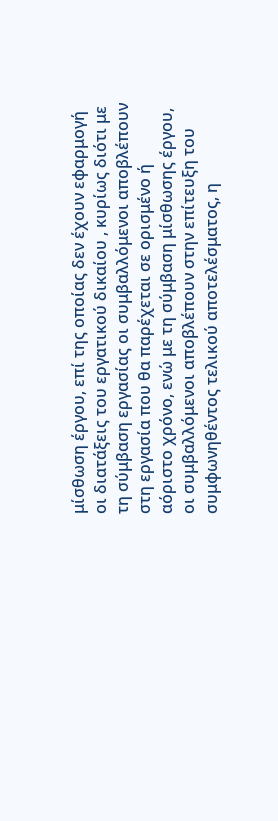μίσθωση έργου, επί της οποίας δεν έχουν εφαρμογή οι διατάξεις του εργατικού δικαίου , κυρίως διότι με τη σύμβαση εργασίας οι συμβαλλόμενοι αποβλέπουν στη εργασία που θα παρέχεται σε ορισμένο ή αόριστο χρόνο, ενώ με τη σύμβαση μίσθωσης έργου, οι συμβαλλόμενοι αποβλέπουν στην επίτευξη του συμφωνηθέντος τελικού αποτελέσματος, η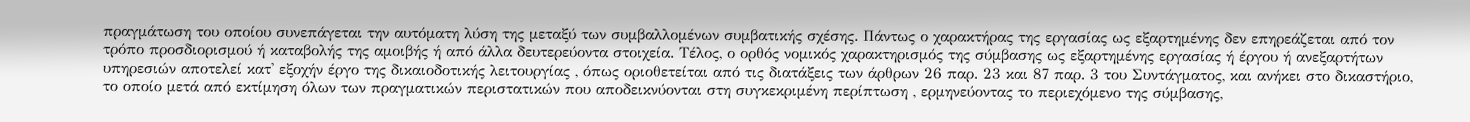πραγμάτωση του οποίου συνεπάγεται την αυτόματη λύση της μεταξύ των συμβαλλομένων συμβατικής σχέσης. Πάντως ο χαρακτήρας της εργασίας ως εξαρτημένης δεν επηρεάζεται από τον τρόπο προσδιορισμού ή καταβολής της αμοιβής ή από άλλα δευτερεύοντα στοιχεία. Τέλος, ο ορθός νομικός χαρακτηρισμός της σύμβασης ως εξαρτημένης εργασίας ή έργου ή ανεξαρτήτων υπηρεσιών αποτελεί κατ' εξοχήν έργο της δικαιοδοτικής λειτουργίας , όπως οριοθετείται από τις διατάξεις των άρθρων 26 παρ. 23 και 87 παρ. 3 του Συντάγματος, και ανήκει στο δικαστήριο, το οποίο μετά από εκτίμηση όλων των πραγματικών περιστατικών που αποδεικνύονται στη συγκεκριμένη περίπτωση , ερμηνεύοντας το περιεχόμενο της σύμβασης,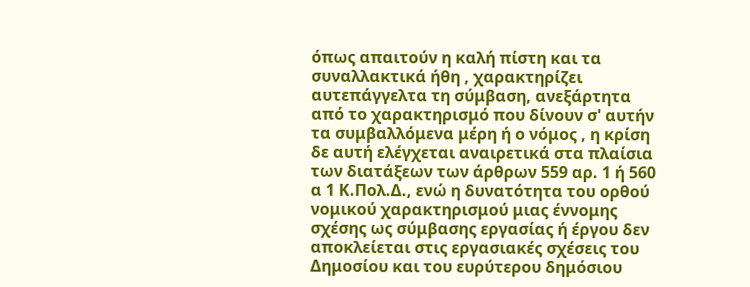όπως απαιτούν η καλή πίστη και τα συναλλακτικά ήθη , χαρακτηρίζει αυτεπάγγελτα τη σύμβαση, ανεξάρτητα από το χαρακτηρισμό που δίνουν σ' αυτήν τα συμβαλλόμενα μέρη ή ο νόμος , η κρίση δε αυτή ελέγχεται αναιρετικά στα πλαίσια των διατάξεων των άρθρων 559 αρ. 1 ή 560 α 1 Κ.Πολ.Δ., ενώ η δυνατότητα του ορθού νομικού χαρακτηρισμού μιας έννομης σχέσης ως σύμβασης εργασίας ή έργου δεν αποκλείεται στις εργασιακές σχέσεις του Δημοσίου και του ευρύτερου δημόσιου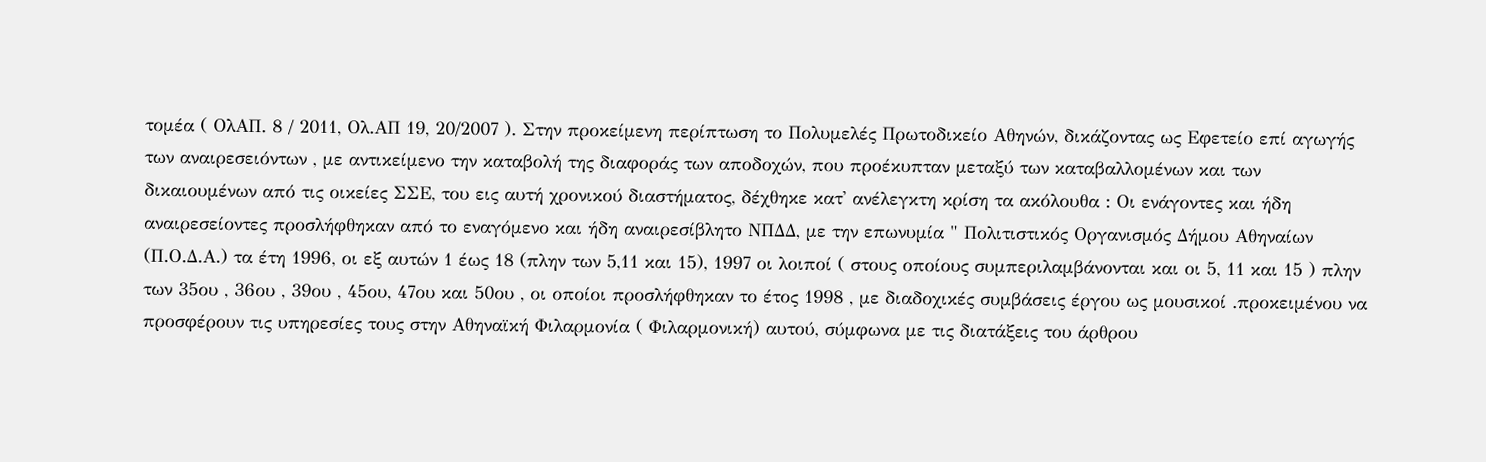τομέα ( ΟλΑΠ. 8 / 2011, Ολ.ΑΠ 19, 20/2007 ). Στην προκείμενη περίπτωση το Πολυμελές Πρωτοδικείο Αθηνών, δικάζοντας ως Εφετείο επί αγωγής των αναιρεσειόντων , με αντικείμενο την καταβολή της διαφοράς των αποδοχών, που προέκυπταν μεταξύ των καταβαλλομένων και των δικαιουμένων από τις οικείες ΣΣΕ, του εις αυτή χρονικού διαστήματος, δέχθηκε κατ' ανέλεγκτη κρίση τα ακόλουθα : Οι ενάγοντες και ήδη αναιρεσείοντες προσλήφθηκαν από το εναγόμενο και ήδη αναιρεσίβλητο ΝΠΔΔ, με την επωνυμία " Πολιτιστικός Οργανισμός Δήμου Αθηναίων (Π.Ο.Δ.Α.) τα έτη 1996, οι εξ αυτών 1 έως 18 (πλην των 5,11 και 15), 1997 οι λοιποί ( στους οποίους συμπεριλαμβάνονται και οι 5, 11 και 15 ) πλην των 35ου , 36ου , 39ου , 45ου, 47ου και 50ου , οι οποίοι προσλήφθηκαν το έτος 1998 , με διαδοχικές συμβάσεις έργου ως μουσικοί .προκειμένου να προσφέρουν τις υπηρεσίες τους στην Αθηναϊκή Φιλαρμονία ( Φιλαρμονική) αυτού, σύμφωνα με τις διατάξεις του άρθρου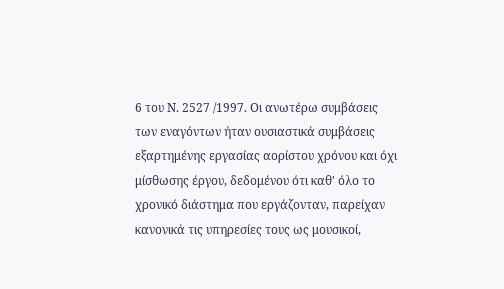6 του Ν. 2527 /1997. Οι ανωτέρω συμβάσεις των εναγόντων ήταν ουσιαστικά συμβάσεις εξαρτημένης εργασίας αορίστου χρόνου και όχι μίσθωσης έργου, δεδομένου ότι καθ' όλο το χρονικό διάστημα που εργάζονταν, παρείχαν κανονικά τις υπηρεσίες τους ως μουσικοί,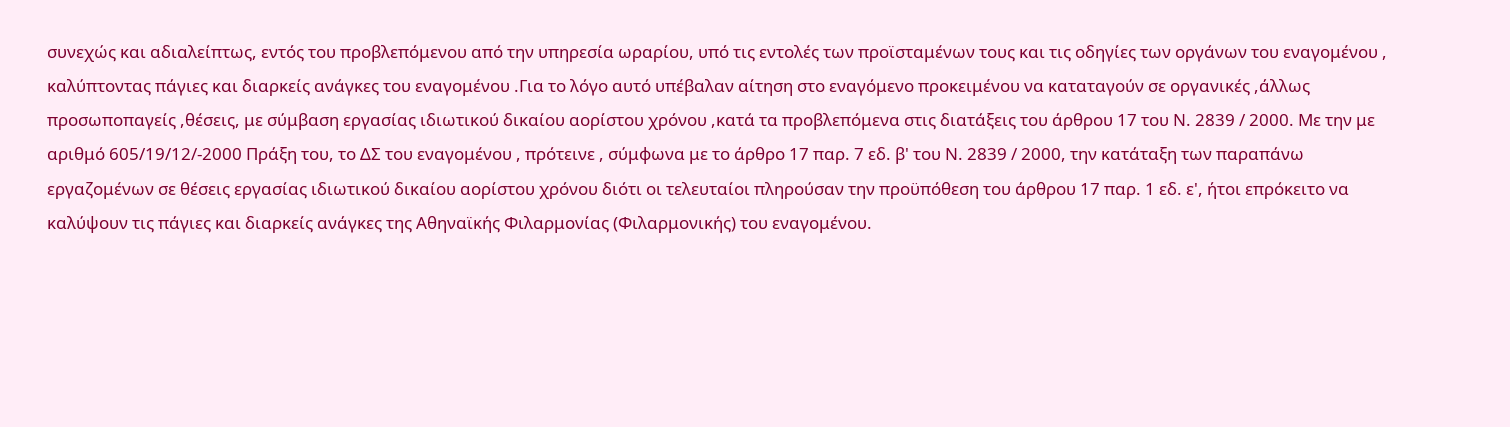συνεχώς και αδιαλείπτως, εντός του προβλεπόμενου από την υπηρεσία ωραρίου, υπό τις εντολές των προϊσταμένων τους και τις οδηγίες των οργάνων του εναγομένου , καλύπτοντας πάγιες και διαρκείς ανάγκες του εναγομένου .Για το λόγο αυτό υπέβαλαν αίτηση στο εναγόμενο προκειμένου να καταταγούν σε οργανικές ,άλλως προσωποπαγείς ,θέσεις, με σύμβαση εργασίας ιδιωτικού δικαίου αορίστου χρόνου ,κατά τα προβλεπόμενα στις διατάξεις του άρθρου 17 του Ν. 2839 / 2000. Με την με αριθμό 605/19/12/-2000 Πράξη του, το ΔΣ του εναγομένου , πρότεινε , σύμφωνα με το άρθρο 17 παρ. 7 εδ. β' του Ν. 2839 / 2000, την κατάταξη των παραπάνω εργαζομένων σε θέσεις εργασίας ιδιωτικού δικαίου αορίστου χρόνου διότι οι τελευταίοι πληρούσαν την προϋπόθεση του άρθρου 17 παρ. 1 εδ. ε', ήτοι επρόκειτο να καλύψουν τις πάγιες και διαρκείς ανάγκες της Αθηναϊκής Φιλαρμονίας (Φιλαρμονικής) του εναγομένου.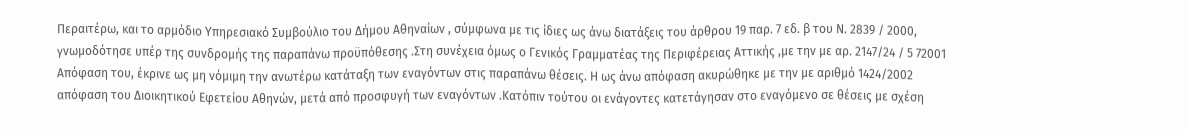Περαιτέρω, και το αρμόδιο Υπηρεσιακό Συμβούλιο του Δήμου Αθηναίων , σύμφωνα με τις ίδιες ως άνω διατάξεις του άρθρου 19 παρ. 7 εδ. β του Ν. 2839 / 2000, γνωμοδότησε υπέρ της συνδρομής της παραπάνω προϋπόθεσης .Στη συνέχεια όμως ο Γενικός Γραμματέας της Περιφέρειας Αττικής ,με την με αρ. 2147/24 / 5 72001 Απόφαση του, έκρινε ως μη νόμιμη την ανωτέρω κατάταξη των εναγόντων στις παραπάνω θέσεις. Η ως άνω απόφαση ακυρώθηκε με την με αριθμό 1424/2002 απόφαση του Διοικητικού Εφετείου Αθηνών, μετά από προσφυγή των εναγόντων .Κατόπιν τούτου οι ενάγοντες κατετάγησαν στο εναγόμενο σε θέσεις με σχέση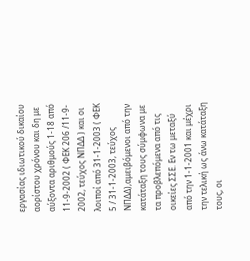εργασίας ιδιωτικού δικαίου αορίστου χρόνου και δη με αύξοντα αριθμούς 1-18 από 11-9-2002 ( ΦΕΚ 206 /11-9- 2002, τεύχος ΝΠΔΔ ) και οι λοιποί από 31-1-2003 ( ΦΕΚ 5 / 31-1-2003, τεύχος ΝΠΔΔ),αμειβόμενοι από την κατάταξη τους σύμφωνα με τα προβλεπόμενα από τις οικείες ΣΣΕ. Εν τω μεταξύ από την 1-1-2001 και μέχρι την τελική ως άνω κατάταξη τους, οι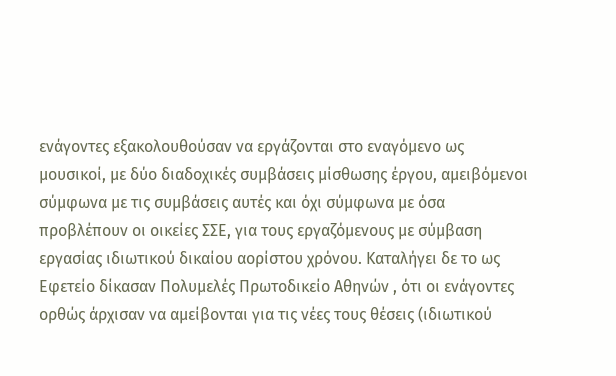ενάγοντες εξακολουθούσαν να εργάζονται στο εναγόμενο ως μουσικοί, με δύο διαδοχικές συμβάσεις μίσθωσης έργου, αμειβόμενοι σύμφωνα με τις συμβάσεις αυτές και όχι σύμφωνα με όσα προβλέπουν οι οικείες ΣΣΕ, για τους εργαζόμενους με σύμβαση εργασίας ιδιωτικού δικαίου αορίστου χρόνου. Καταλήγει δε το ως Εφετείο δίκασαν Πολυμελές Πρωτοδικείο Αθηνών , ότι οι ενάγοντες ορθώς άρχισαν να αμείβονται για τις νέες τους θέσεις (ιδιωτικού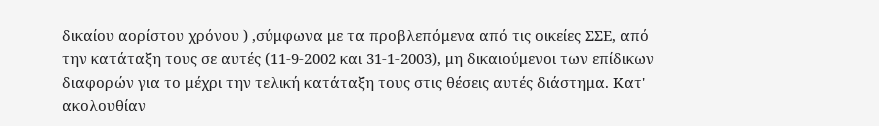δικαίου αορίστου χρόνου ) ,σύμφωνα με τα προβλεπόμενα από τις οικείες ΣΣΕ, από την κατάταξη τους σε αυτές (11-9-2002 και 31-1-2003), μη δικαιούμενοι των επίδικων διαφορών για το μέχρι την τελική κατάταξη τους στις θέσεις αυτές διάστημα. Κατ' ακολουθίαν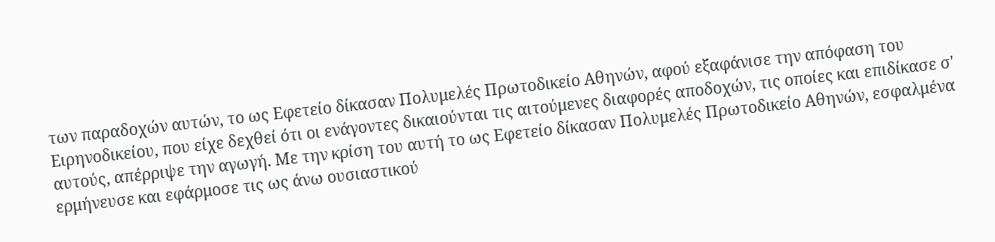των παραδοχών αυτών, το ως Εφετείο δίκασαν Πολυμελές Πρωτοδικείο Αθηνών, αφού εξαφάνισε την απόφαση του Ειρηνοδικείου, που είχε δεχθεί ότι οι ενάγοντες δικαιούνται τις αιτούμενες διαφορές αποδοχών, τις οποίες και επιδίκασε σ' αυτούς, απέρριψε την αγωγή. Με την κρίση του αυτή το ως Εφετείο δίκασαν Πολυμελές Πρωτοδικείο Αθηνών, εσφαλμένα ερμήνευσε και εφάρμοσε τις ως άνω ουσιαστικού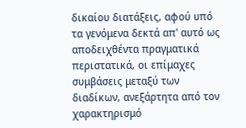δικαίου διατάξεις, αφού υπό τα γενόμενα δεκτά απ' αυτό ως αποδειχθέντα πραγματικά περιστατικά, οι επίμαχες συμβάσεις μεταξύ των διαδίκων, ανεξάρτητα από τον χαρακτηρισμό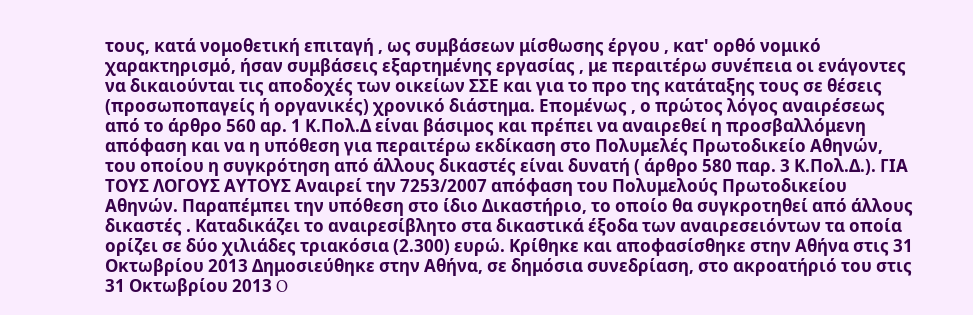τους, κατά νομοθετική επιταγή , ως συμβάσεων μίσθωσης έργου , κατ' ορθό νομικό χαρακτηρισμό, ήσαν συμβάσεις εξαρτημένης εργασίας , με περαιτέρω συνέπεια οι ενάγοντες να δικαιούνται τις αποδοχές των οικείων ΣΣΕ και για το προ της κατάταξης τους σε θέσεις (προσωποπαγείς ή οργανικές) χρονικό διάστημα. Επομένως , ο πρώτος λόγος αναιρέσεως από το άρθρο 560 αρ. 1 Κ.Πολ.Δ είναι βάσιμος και πρέπει να αναιρεθεί η προσβαλλόμενη απόφαση και να η υπόθεση για περαιτέρω εκδίκαση στο Πολυμελές Πρωτοδικείο Αθηνών, του οποίου η συγκρότηση από άλλους δικαστές είναι δυνατή ( άρθρο 580 παρ. 3 Κ.Πολ.Δ.). ΓΙΑ ΤΟΥΣ ΛΟΓΟΥΣ ΑΥΤΟΥΣ Αναιρεί την 7253/2007 απόφαση του Πολυμελούς Πρωτοδικείου Αθηνών. Παραπέμπει την υπόθεση στο ίδιο Δικαστήριο, το οποίο θα συγκροτηθεί από άλλους δικαστές . Καταδικάζει το αναιρεσίβλητο στα δικαστικά έξοδα των αναιρεσειόντων τα οποία ορίζει σε δύο χιλιάδες τριακόσια (2.300) ευρώ. Κρίθηκε και αποφασίσθηκε στην Αθήνα στις 31 Οκτωβρίου 2013 Δημοσιεύθηκε στην Αθήνα, σε δημόσια συνεδρίαση, στο ακροατήριό του στις 31 Οκτωβρίου 2013 O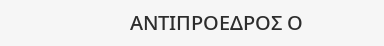ΑΝΤΙΠΡΟΕΔΡΟΣ Ο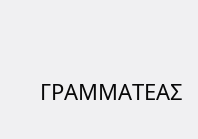ΓΡΑΜΜΑΤΕΑΣ